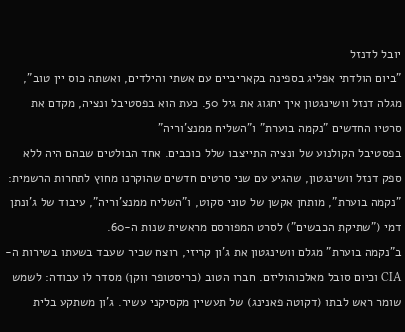יובל לדנזל
"ביום הולדתי אפליג בספינה בקאריביים עם אשתי והילדים, ואשתה כוס יין טוב", מגלה דנזל וושינגטון איך יחגוג את גיל 50. כעת הוא בפסטיבל ונציה, מקדם את סרטיו החדשים "נקמה בוערת" ו"השליח ממנצ'וריה"
בפסטיבל הקולנוע של ונציה התייצבו שלל כוכבים. אחד הבולטים שבהם היה ללא ספק דנזל וושינגטון, שהגיע עם שני סרטים חדשים שהוקרנו מחוץ לתחרות הרשמית: "נקמה בוערת", מותחן אקשן של טוני סקוט, ו"השליח ממנצ'וריה", עיבוד של ג'ונתן דמי ("שתיקת הכבשים") לסרט המפורסם מראשית שנות ה-60.
ב"נקמה בוערת" מגלם וושינגטון את ג'ון קריזי, רוצח שכיר שעבד בשעתו בשירות ה-CIA וכיום סובל מאלכוהוליזם. חברו הטוב (כריסטופר ווקן) מסדר לו עבודה: לשמש שומר ראש לבתו (דקוטה פאנינג) של תעשיין מקסיקני עשיר. ג'ון משתקע בלית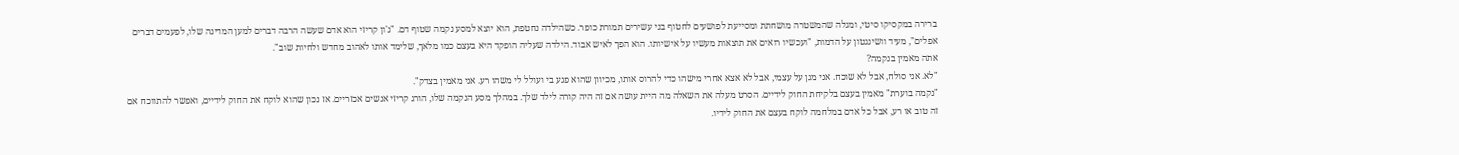ברירה במקסיקו סיטי, ומגלה שהמשטרה מושחתת ומסייעת לפושעים לחטוף בני עשירים תמורת כופר. כשהילדה נחטפת, הוא יוצא למסע נקמה שטוף דם. "ג'ון קריזי הוא אדם שעשה הרבה דברים למען המדינה שלו, לפעמים דברים אפלים", מעיד וושינגטון על הדמות, "ועכשיו רואים את תוצאות מעשיו על אישיותו. הוא הפך לאיש אבוד. הילדה שעליה הופקד היא בעצם כמו מלאך, שלימד אותו לאהוב מחדש ולחיות שוב".
אתה מאמין בנקמה?
"לא. אני סולח, אבל לא שוכח. אני מגן על עצמי, אבל לא אצא אחרי מישהו כדי להרוס אותו, מכיוון שהוא פגע בי ועולל לי משהו רע. אני מאמין בצדק".
"נקמה בוערת" מאמין בעצם בלקיחת החוק לידיים. הסרט מעלה את השאלה מה היית עושה אם זה היה קורה לילד שלך. במהלך מסע הנקמה שלו, הורג קריזי אנשים אכזריים. אז נכון שהוא לוקח את החוק לידיים, ואפשר להתווכח אם זה טוב או רע, אבל כל אדם במלחמה לוקח בעצם את החוק לידיו.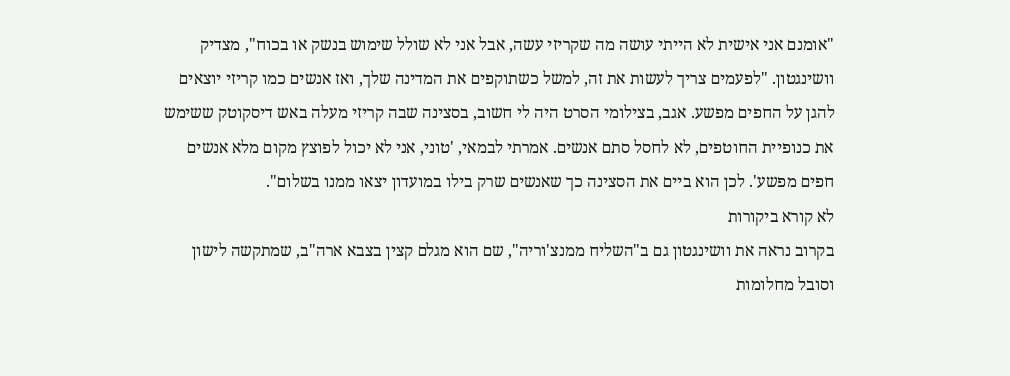"אומנם אני אישית לא הייתי עושה מה שקריזי עשה, אבל אני לא שולל שימוש בנשק או בכוח", מצדיק וושינגטון. "לפעמים צריך לעשות את זה, למשל כשתוקפים את המדינה שלך, ואז אנשים כמו קריזי יוצאים להגן על החפים מפשע. אגב, בצילומי הסרט היה לי חשוב, בסצינה שבה קריזי מעלה באש דיסקוטק ששימש את כנופיית החוטפים, לא לחסל סתם אנשים. אמרתי לבמאי, 'טוני, אני לא יכול לפוצץ מקום מלא אנשים חפים מפשע'. לכן הוא ביים את הסצינה כך שאנשים שרק בילו במועדון יצאו ממנו בשלום".
לא קורא ביקורות
בקרוב נראה את וושינגטון גם ב"השליח ממנצ'וריה", שם הוא מגלם קצין בצבא ארה"ב, שמתקשה לישון וסובל מחלומות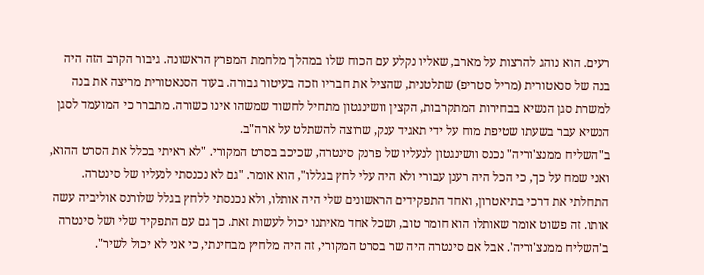רעים. הוא נוהג להרצות על מארב, שאליו נקלע עם הכוח שלו במהלך מלחמת המפרץ הראשונה. גיבור הקרב הזה היה בנה של סנאטורית (מריל סטריפ) שתלטנית, שהציל את חבריו וזכה בעיטור גבורה. בעוד הסנאטורית מריצה את בנה למשרת סגן הנשיא בבחירות המתקרבות, הקצין וושינגטון מתחיל לחשוד שמשהו אינו כשורה. מתברר כי המועמד לסגן הנשיא עבר בשעתו שטיפת מוח על ידי תאגיד ענק, שרוצה להשתלט על ארה"ב.
ב"השליח ממנצ'וריה" נכנס וושינגטון לנעליו של פרנק סינטרה, שכיכב בסרט המקורי. "לא ראיתי בכלל את הסרט ההוא, ואני שמח על כך, כי הכל היה רענן עבורי ולא היה עלי לחץ בגללו", הוא אומר. "גם לא נכנסתי לנעליו של סינטרה. התחלתי את דרכי בתיאטרון, ואחד התפקידים הראשונים שלי היה אותלו, ולא נכנסתי ללחץ בגלל שלורנס אוליביה עשה אותו. זה פשוט אומר שאותלו הוא חומר טוב, ושכל אחד מאיתנו יכול לעשות זאת. כך גם עם התפקיד שלי ושל סינטרה ב'השליח ממנצ'וריה'. אבל אם סינטרה היה שר בסרט המקורי, זה היה מלחיץ מבחינתי, כי אני לא יכול לשיר".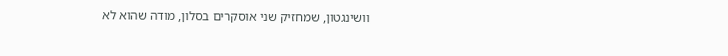וושינגטון, שמחזיק שני אוסקרים בסלון, מודה שהוא לא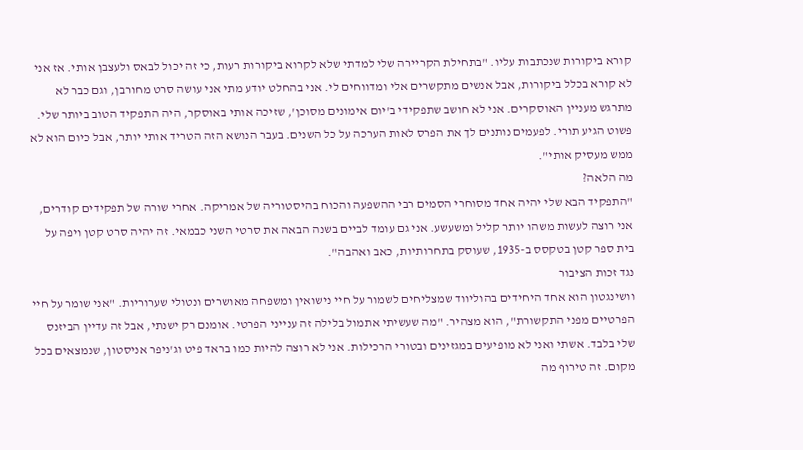קורא ביקורות שנכתבות עליו. "בתחילת הקריירה שלי למדתי שלא לקרוא ביקורות רעות, כי זה יכול לבאס ולעצבן אותי. אז אני לא קורא בכלל ביקורות, אבל אנשים מתקשרים אלי ומדווחים לי. אני בהחלט יודע מתי אני עושה סרט מחורבן, וגם כבר לא מתרגש מעניין האוסקרים. אני לא חושב שתפקידי ב'יום אימונים מסוכן', שזיכה אותי באוסקר, היה התפקיד הטוב ביותר שלי. פשוט הגיע תורי. לפעמים נותנים לך את הפרס לאות הערכה על כל השנים. בעבר הנושא הזה הטריד אותי יותר, אבל כיום הוא לא ממש מעסיק אותי".
מה הלאה?
"התפקיד הבא שלי יהיה אחד מסוחרי הסמים רבי ההשפעה והכוח בהיסטוריה של אמריקה. אחרי שורה של תפקידים קודרים, אני רוצה לעשות משהו יותר קליל ומשעשע. אני גם עומד לביים בשנה הבאה את סרטי השני כבמאי. זה יהיה סרט קטן ויפה על בית ספר קטן בטקסס ב-1935, שעוסק בתחרותיות, כאב ואהבה".
נגד זכות הציבור
וושינגטון הוא אחד היחידים בהוליווד שמצליחים לשמור על חיי נישואין ומשפחה מאושרים ונטולי שערוריות. "אני שומר על חיי הפרטיים מפני התקשורת", הוא מצהיר. "מה שעשיתי אתמול בלילה זה ענייני הפרטי. אומנם רק ישנתי, אבל זה עדיין הביזנס שלי בלבד. אשתי ואני לא מופיעים במגזינים ובטורי הרכילות. אני לא רוצה להיות כמו בראד פיט וג'ניפר אניסטון, שנמצאים בכל מקום. זה טירוף מה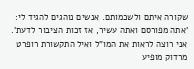שקורה איתם ולשכמותם. אנשים נוהגים להגיד לי: 'אתה מפורסם ואתה עשיר, אז זכות הציבור לדעת'. אני רוצה לראות את המו"ל ואיל התקשורת רופרט מרדוק מופיע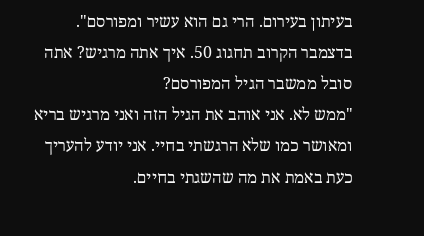בעיתון בעירום. הרי גם הוא עשיר ומפורסם".
בדצמבר הקרוב תחגוג 50. איך אתה מרגיש? אתה סובל ממשבר הגיל המפורסם?
"ממש לא. אני אוהב את הגיל הזה ואני מרגיש בריא ומאושר כמו שלא הרגשתי בחיי. אני יודע להעריך כעת באמת את מה שהשגתי בחיים.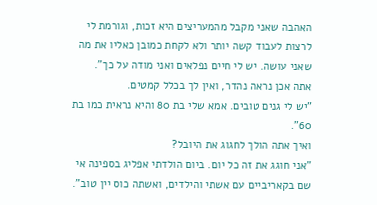האהבה שאני מקבל מהמעריצים היא זכות, וגורמת לי לרצות לעבוד קשה יותר ולא לקחת כמובן כאליו את מה שאני עושה. יש לי חיים נפלאים ואני מודה על כך".
אתה אכן נראה נהדר, ואין לך בכלל קמטים.
"יש לי גנים טובים. אמא שלי בת 80 והיא נראית כמו בת 60".
ואיך אתה הולך לחגוג את היובל?
"אני חוגג את זה כל יום. ביום הולדתי אפליג בספינה אי שם בקאריביים עם אשתי והילדים, ואשתה כוס יין טוב".